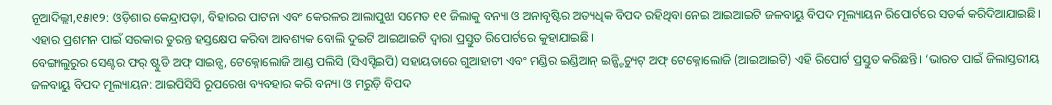ନୂଆଦିଲ୍ଲୀ,୧୫ା୧୨: ଓଡ଼ିଶାର କେନ୍ଦ୍ରାପଡ଼ା, ବିହାରର ପାଟନା ଏବଂ କେରଳର ଆଲାପୁଝା ସମେତ ୧୧ ଜିଲାକୁ ବନ୍ୟା ଓ ଅନାବୃଷ୍ଟିର ଅତ୍ୟଧିକ ବିପଦ ରହିଥିବା ନେଇ ଆଇଆଇଟି ଜଳବାୟୁ ବିପଦ ମୂଲ୍ୟାୟନ ରିପୋର୍ଟରେ ସତର୍କ କରିଦିଆଯାଇଛି। ଏହାର ପ୍ରଶମନ ପାଇଁ ସରକାର ତୁରନ୍ତ ହସ୍ତକ୍ଷେପ କରିବା ଆବଶ୍ୟକ ବୋଲି ଦୁଇଟି ଆଇଆଇଟି ଦ୍ୱାରା ପ୍ରସ୍ତୁତ ରିପୋର୍ଟରେ କୁହାଯାଇଛି।
ବେଙ୍ଗାଲୁରୁର ସେଣ୍ଟର ଫର୍ ଷ୍ଟୁଡି ଅଫ୍ ସାଇନ୍ସ, ଟେକ୍ନୋଲୋଜି ଆଣ୍ଡ ପଲିସି (ସିଏସ୍ଟିଇପି) ସହାୟତାରେ ଗୁଆହାଟୀ ଏବଂ ମଣ୍ଡିର ଇଣ୍ଡିଆନ୍ ଇନ୍ଷ୍ଟିଚ୍ୟୁଟ୍ ଅଫ୍ ଟେକ୍ନୋଲୋଜି (ଆଇଆଇଟି) ଏହି ରିପୋର୍ଟ ପ୍ରସ୍ତୁତ କରିଛନ୍ତି। ‘ଭାରତ ପାଇଁ ଜିଲାସ୍ତରୀୟ ଜଳବାୟୁ ବିପଦ ମୂଲ୍ୟାୟନ: ଆଇପିସିସି ରୂପରେଖ ବ୍ୟବହାର କରି ବନ୍ୟା ଓ ମରୁଡ଼ି ବିପଦ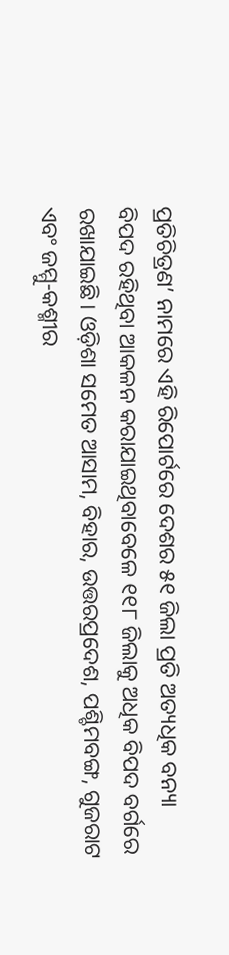ପ୍ରତିଚିତ୍ରଣ’ ନାମରେ ଏହି ରିପୋର୍ଟରେ ଦେଶର ୫୧ ଜିଲା ପ୍ରତି ଅତ୍ୟଧିକ ବନ୍ୟା ବିପଦ ରହିଥିବା ଆକଳନ କରାଯାଇଥିବାବେଳେ ୧୧୮ ଜିଲାକୁ ଅଧିକ ବିପଦ ବର୍ଗରେ ରଖାଯାଇଛି। ଓଡ଼ିଶା ସମେତ ଆସାମ, ବିହାର, ଉତ୍ତରପ୍ରଦେଶ, ପଶ୍ଚିମବଙ୍ଗ, ଗୁଜରାଟ ଏବଂ ଜମ୍ମୁ-କଶ୍ମୀର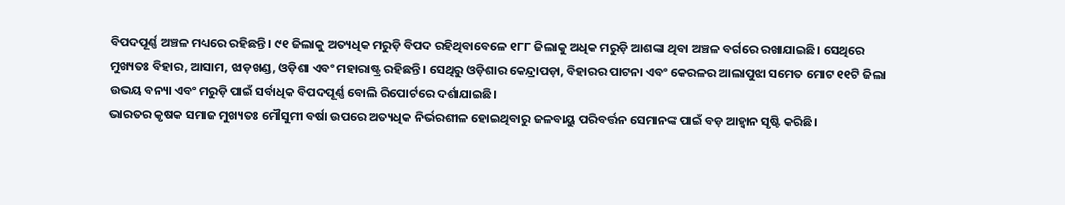ବିପଦପୂର୍ଣ୍ଣ ଅଞ୍ଚଳ ମଧ୍ୟରେ ରହିଛନ୍ତି। ୯୧ ଜିଲାକୁ ଅତ୍ୟଧିକ ମରୁଡ଼ି ବିପଦ ରହିଥିବାବେଳେ ୧୮୮ ଜିଲାକୁ ଅଧିକ ମରୁଡ଼ି ଆଶଙ୍କା ଥିବା ଅଞ୍ଚଳ ବର୍ଗରେ ରଖାଯାଇଛି। ସେଥିରେ ମୁଖ୍ୟତଃ ବିହାର, ଆସାମ, ଝାଡ଼ଖଣ୍ଡ, ଓଡ଼ିଶା ଏବଂ ମହାରାଷ୍ଟ୍ର ରହିଛନ୍ତି। ସେଥିରୁ ଓଡ଼ିଶାର କେନ୍ଦ୍ରାପଡ଼ା, ବିହାରର ପାଟନା ଏବଂ କେରଳର ଆଲାପୁଝା ସମେତ ମୋଟ ୧୧ଟି ଜିଲା ଉଭୟ ବନ୍ୟା ଏବଂ ମରୁଡ଼ି ପାଇଁ ସର୍ବାଧିକ ବିପଦପୂର୍ଣ୍ଣ ବୋଲି ରିପୋର୍ଟରେ ଦର୍ଶାଯାଇଛି।
ଭାରତର କୃଷକ ସମାଜ ମୁଖ୍ୟତଃ ମୌସୁମୀ ବର୍ଷା ଉପରେ ଅତ୍ୟଧିକ ନିର୍ଭରଶୀଳ ହୋଇଥିବାରୁ ଜଳବାୟୁ ପରିବର୍ତ୍ତନ ସେମାନଙ୍କ ପାଇଁ ବଡ଼ ଆହ୍ବାନ ସୃଷ୍ଟି କରିଛି।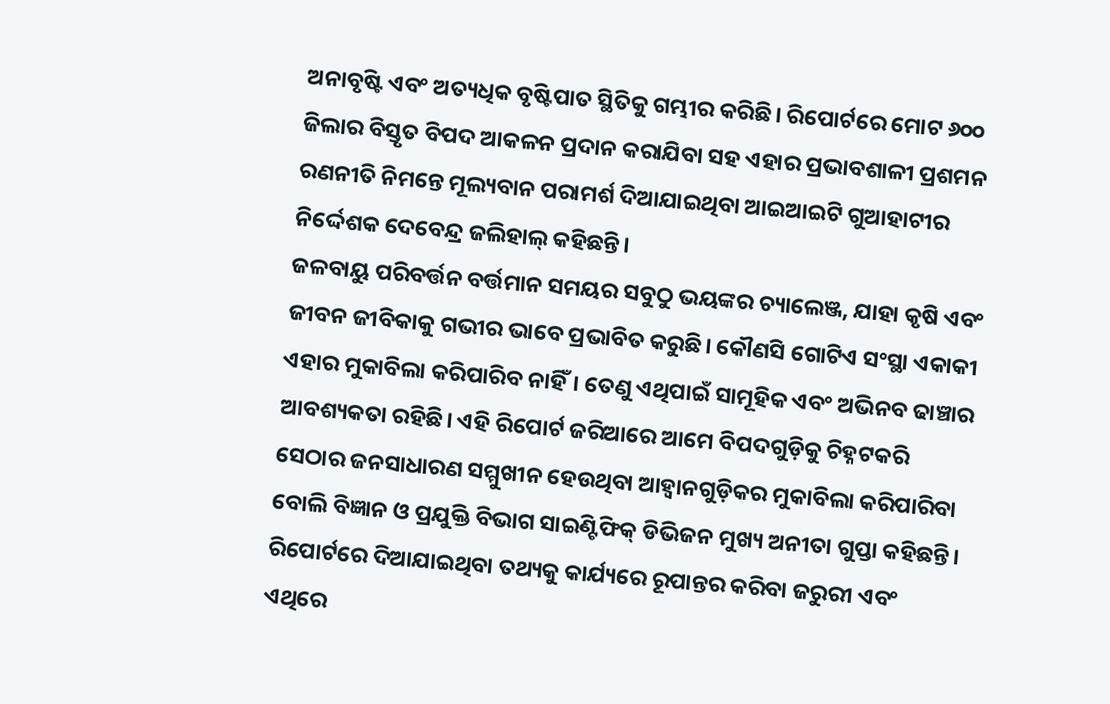ଅନାବୃଷ୍ଟି ଏବଂ ଅତ୍ୟଧିକ ବୃଷ୍ଟିପାତ ସ୍ଥିତିକୁ ଗମ୍ଭୀର କରିଛି। ରିପୋର୍ଟରେ ମୋଟ ୬୦୦ ଜିଲାର ବିସ୍ତୃତ ବିପଦ ଆକଳନ ପ୍ରଦାନ କରାଯିବା ସହ ଏହାର ପ୍ରଭାବଶାଳୀ ପ୍ରଶମନ ରଣନୀତି ନିମନ୍ତେ ମୂଲ୍ୟବାନ ପରାମର୍ଶ ଦିଆଯାଇଥିବା ଆଇଆଇଟି ଗୁଆହାଟୀର ନିର୍ଦ୍ଦେଶକ ଦେବେନ୍ଦ୍ର ଜଲିହାଲ୍ କହିଛନ୍ତି।
ଜଳବାୟୁ ପରିବର୍ତ୍ତନ ବର୍ତ୍ତମାନ ସମୟର ସବୁଠୁ ଭୟଙ୍କର ଚ୍ୟାଲେଞ୍ଜ, ଯାହା କୃଷି ଏବଂ ଜୀବନ ଜୀବିକାକୁ ଗଭୀର ଭାବେ ପ୍ରଭାବିତ କରୁଛି। କୌଣସି ଗୋଟିଏ ସଂସ୍ଥା ଏକାକୀ ଏହାର ମୁକାବିଲା କରିପାରିବ ନାହିଁ। ତେଣୁ ଏଥିପାଇଁ ସାମୂହିକ ଏବଂ ଅଭିନବ ଢାଞ୍ଚାର ଆବଶ୍ୟକତା ରହିଛି। ଏହି ରିପୋର୍ଟ ଜରିଆରେ ଆମେ ବିପଦଗୁଡ଼ିକୁ ଚିହ୍ନଟକରି ସେଠାର ଜନସାଧାରଣ ସମ୍ମୁଖୀନ ହେଉଥିବା ଆହ୍ବାନଗୁଡ଼ିକର ମୁକାବିଲା କରିପାରିବା ବୋଲି ବିଜ୍ଞାନ ଓ ପ୍ରଯୁକ୍ତି ବିଭାଗ ସାଇଣ୍ଟିଫିକ୍ ଡିଭିଜନ ମୁଖ୍ୟ ଅନୀତା ଗୁପ୍ତା କହିଛନ୍ତି। ରିପୋର୍ଟରେ ଦିଆଯାଇଥିବା ତଥ୍ୟକୁ କାର୍ଯ୍ୟରେ ରୂପାନ୍ତର କରିବା ଜରୁରୀ ଏବଂ ଏଥିରେ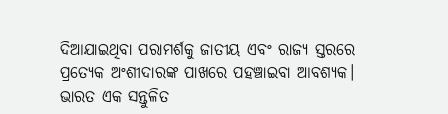ଦିଆଯାଇଥିବା ପରାମର୍ଶକୁ ଜାତୀୟ ଏବଂ ରାଜ୍ୟ ସ୍ତରରେ ପ୍ରତ୍ୟେକ ଅଂଶୀଦାରଙ୍କ ପାଖରେ ପହଞ୍ଚାଇବା ଆବଶ୍ୟକ। ଭାରତ ଏକ ସନ୍ତୁଳିତ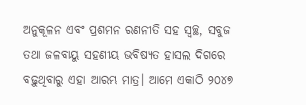ଅନୁକୂଳନ ଏବଂ ପ୍ରଶମନ ରଣନୀତି ସହ ସ୍ବଚ୍ଛ, ସବୁଜ ତଥା ଜଳବାୟୁ ସହଣୀୟ ଭବିଷ୍ୟତ ହାସଲ ଦିଗରେ ବଢ଼ୁଥିବାରୁ ଏହା ଆରମ୍ଭ ମାତ୍ର। ଆମେ ଏକାଠି ୨୦୪୭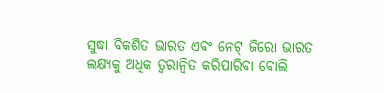ସୁଦ୍ଧା ବିକଶିତ ଭାରତ ଏବଂ ନେଟ୍ ଜିରୋ ଭାରତ ଲକ୍ଷ୍ୟକୁ ଅଧିକ ତ୍ୱରାନ୍ବିତ କରିପାରିବା ବୋଲି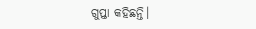ଗୁପ୍ତା କହିଛନ୍ତି।